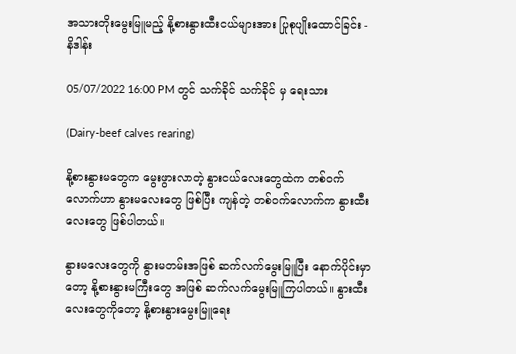အသားတိုးမွေးမြူမည့် နို့စားနွားထီးငယ်များအား ပြုစုပျိုးထောင်ခြင်း - နိဒါန်း

05/07/2022 16:00 PM တွင် သက်ခိုင် သက်ခိုင် မှ ရေးသား

(Dairy-beef calves rearing)

နို့စားနွားမတွေက မွေးဖွားလာတဲ့ နွားငယ်လေးတွေထဲက တစ်ဝက်လောက်ဟာ နွားမလေးတွေ ဖြစ်ပြီး ကျန်တဲ့ တစ်ဝက်လောက်က နွားထီးလေးတွေ ဖြစ်ပါတယ်။

နွားမလေးတွေကို နွားမတမ်းအဖြစ် ဆက်လက်မွေးမြူပြီး နောက်ပိုင်းမှာတော့ နို့စားနွားမကြီးတွေ အဖြစ် ဆက်လက်မွေးမြူကြပါတယ်။ နွားထီးလေးတွေကိုတော့ နို့စားနွားမွေးမြူရေး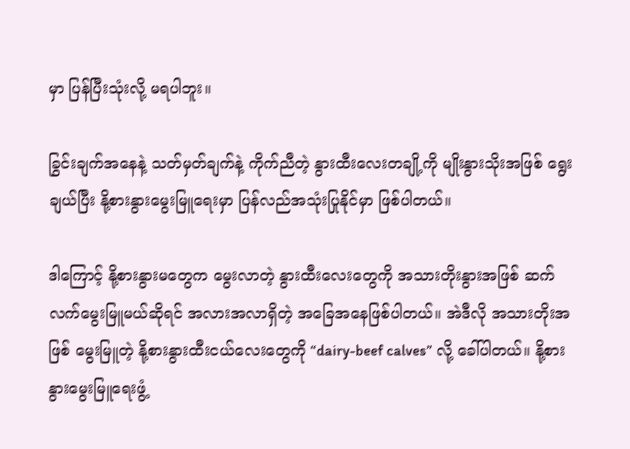မှာ ပြန်ပြီးသုံးလို့ မရပါဘူး။

ခြွင်းချက်အနေနဲ့ သတ်မှတ်ချက်နဲ့ ကိုက်ညီတဲ့ နွားထီးလေးတချို့ကို မျိုးနွားသိုးအဖြစ် ရွေးချယ်ပြီး နို့စားနွားမွေးမြူရေးမှာ ပြန်လည်အသုံးပြုနိုင်မှာ ဖြစ်ပါတယ်။

ဒါကြောင့် နို့စားနွားမတွေက မွေးလာတဲ့ နွားထီးလေးတွေကို အသားတိုးနွားအဖြစ် ဆက်လက်မွေးမြူမယ်ဆိုရင် အလားအလာရှိတဲ့ အခြေအနေဖြစ်ပါတယ်။ အဲဒီလို အသားတိုးအဖြစ် မွေးမြူတဲ့ နို့စားနွားထီးငယ်လေးတွေကို “dairy-beef calves” လို့ ခေါ်ပါတယ်။ နို့စားနွားမွေးမြူရေးဖွံ့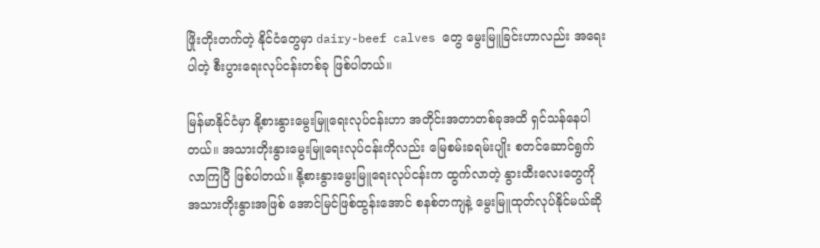ဖြိုးတိုးတက်တဲ့ နိုင်ငံတွေမှာ dairy-beef calves တွေ မွေးမြူခြင်းဟာလည်း အရေးပါတဲ့ စီးပွားရေးလုပ်ငန်းတစ်ခု ဖြစ်ပါတယ်။

မြန်မာနိုင်ငံမှာ နို့စားနွားမွေးမြူရေးလုပ်ငန်းဟာ အတိုင်းအတာတစ်ခုအထိ ရှင်သန်နေပါတယ်။ အသားတိုးနွားမွေးမြူရေးလုပ်ငန်းကိုလည်း မြေစမ်းခရမ်းပျိုး စတင်ဆောင်ရွက်လာကြပြီ ဖြစ်ပါတယ်။ နို့စားနွားမွေးမြူရေးလုပ်ငန်းက ထွက်လာတဲ့ နွားထီးလေးတွေကို အသားတိုးနွားအဖြစ် အောင်မြင်ဖြစ်ထွန်းအောင် စနစ်တကျနဲ့ မွေးမြူထုတ်လုပ်နိုင်မယ်ဆို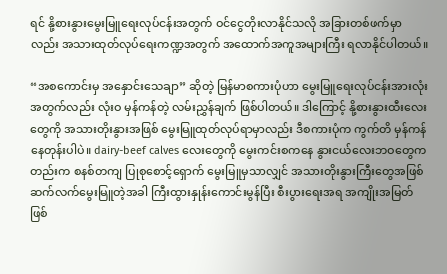ရင် နို့စားနွားမွေးမြူရေးလုပ်ငန်းအတွက် ဝင်ငွေတိုးလာနိုင်သလို အခြားတစ်ဖက်မှာလည်း အသားထုတ်လုပ်‌ရေးကဏ္ဍအတွက် အထောက်အကူအများကြီး ရလာနိုင်ပါတယ်။

“အစကောင်းမှ အနှောင်းသေချာ” ဆိုတဲ့ မြန်မာစကားပုံဟာ မွေးမြူရေးလုပ်ငန်းအားလုံးအတွက်လည်း လုံးဝ မှန်ကန်တဲ့ လမ်းညွှန်ချက် ဖြစ်ပါတယ်။ ဒါကြောင့် နို့စားနွားထီးလေးတွေကို အသားတိုးနွားအဖြစ် မွေးမြူထုတ်လုပ်ရာမှာလည်း ဒီစကားပုံက ကွက်တိ မှန်ကန်နေတုန်းပါပဲ။ dairy-beef calves လေးတွေကို မွေးကင်းစကနေ နွားငယ်လေးဘဝတွေကတည်းက စနစ်တကျ ပြုစုစောင့်ရှောက် မွေးမြူမှသာလျှင် အသားတိုးနွားကြီးတွေအဖြစ် ဆက်လက်မွေးမြူတဲ့အခါ ကြီးထွားနှုန်းကောင်းမွန်ပြီး စီးပွားရေးအရ အကျိုးအမြတ် ဖြစ်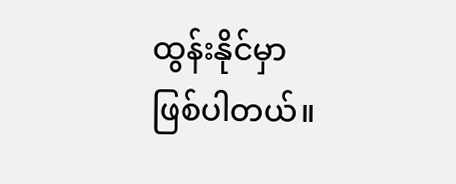ထွန်းနိုင်မှာ ဖြစ်ပါတယ်။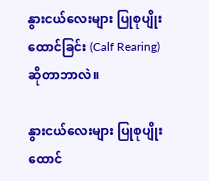နွားငယ်လေးများ ပြုစုပျိုးထောင်ခြင်း (Calf Rearing) ဆိုတာဘာလဲ။

နွားငယ်လေးများ ပြုစုပျိုးထောင်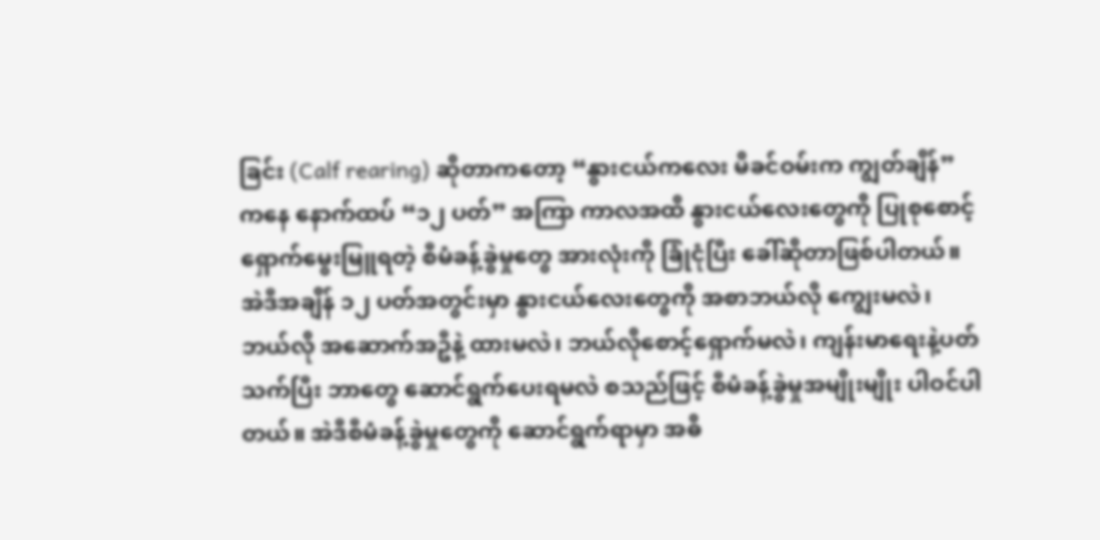ခြင်း (Calf rearing) ဆိုတာကတော့ “နွားငယ်ကလေး မိခင်ဝမ်းက ကျွတ်ချိန်” ကနေ နောက်ထပ် “၁၂ ပတ်” အကြာ ကာလအထိ နွားငယ်လေးတွေကို ပြုစုစောင့်ရှောက်မွေးမြူရတဲ့ စီမံခန့်ခွဲမှုတွေ အားလုံးကို ခြုံငုံပြီး ခေါ်ဆိုတာဖြစ်ပါတယ်။ အဲဒီအချိန် ၁၂ ပတ်အတွင်းမှာ နွားငယ်လေးတွေကို အစာဘယ်လို ကျွေးမလဲ၊ ဘယ်လို အဆောက်အဦနဲ့ ထားမလဲ၊ ဘယ်လိုစောင့်ရှောက်မလဲ၊ ကျန်းမာရေးနဲ့ပတ်သက်ပြီး ဘာတွေ ဆောင်ရွက်ပေးရမလဲ စသည်ဖြင့် စီမံခန့်ခွဲမှုအမျိုးမျိုး ပါဝင်ပါတယ်။ အဲဒီစီမံခန့်ခွဲမှုတွေကို ဆောင်ရွက်ရာမှာ အဓိ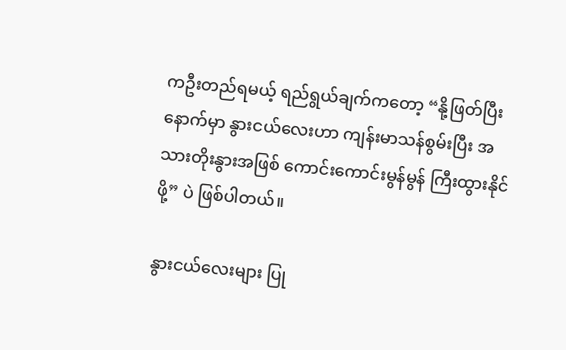ကဦးတည်ရမယ့် ရည်ရွယ်ချက်ကတော့ “နို့ဖြတ်ပြီးနောက်မှာ နွားငယ်လေးဟာ ကျန်းမာသန်စွမ်းပြီး အသားတိုးနွားအဖြစ် ကောင်းကောင်းမွန်မွန် ကြီးထွားနိုင်ဖို့” ပဲ ဖြစ်ပါတယ်။

နွားငယ်လေးများ ပြု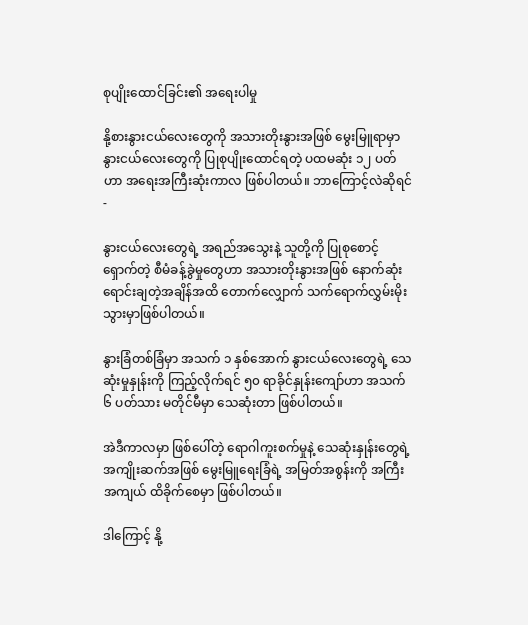စုပျိုးထောင်ခြင်း၏ အရေးပါမှု

နို့စားနွားငယ်လေးတွေကို အသားတိုးနွားအဖြစ် မွေးမြူရာမှာ နွားငယ်လေးတွေကို ပြုစုပျိုးထောင်ရတဲ့ ပထမဆုံး ၁၂ ပတ်ဟာ အရေးအကြီးဆုံးကာလ ဖြစ်ပါတယ်။ ဘာကြောင့်လဲဆိုရင် -

နွားငယ်လေးတွေရဲ့ အရည်အသွေးနဲ့ သူတို့ကို ပြုစုစောင့်ရှောက်တဲ့ စီမံခန့်ခွဲမှုတွေဟာ အသားတိုးနွားအဖြစ် နောက်ဆုံးရောင်းချတဲ့အချိန်အထိ တောက်လျှောက် သက်ရောက်လွှမ်းမိုးသွားမှာဖြစ်ပါတယ်။

နွားခြံတစ်ခြံမှာ အသက် ၁ နှစ်အောက် နွားငယ်လေးတွေရဲ့ သေဆုံးမှုနှုန်းကို ကြည့်လိုက်ရင် ၅၀ ရာခိုင်နှုန်းကျော်ဟာ အသက် ၆ ပတ်သား မတိုင်မီမှာ သေဆုံးတာ ဖြစ်ပါတယ်။

အဲဒီကာလမှာ ဖြစ်ပေါ်တဲ့ ရောဂါကူးစက်မှုနဲ့ သေဆုံးနှုန်းတွေရဲ့ အကျိုးဆက်အဖြစ် မွေးမြူရေးခြံရဲ့ အမြတ်အစွန်းကို အကြီးအကျယ် ထိခိုက်စေမှာ ဖြစ်ပါတယ်။

ဒါကြောင့် နို့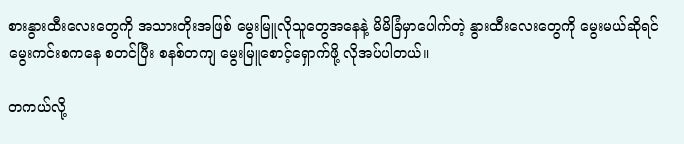စားနွားထီးလေးတွေကို အသားတိုးအဖြစ် မွေးမြူလိုသူတွေအနေနဲ့ မိမိခြံမှာပေါက်တဲ့ နွားထီးလေးတွေကို မွေးမယ်ဆိုရင် မွေးကင်းစကနေ စတင်ပြီး စနစ်တကျ မွေးမြူစောင့်ရှောက်ဖို့ လိုအပ်ပါတယ်။

တကယ်လို့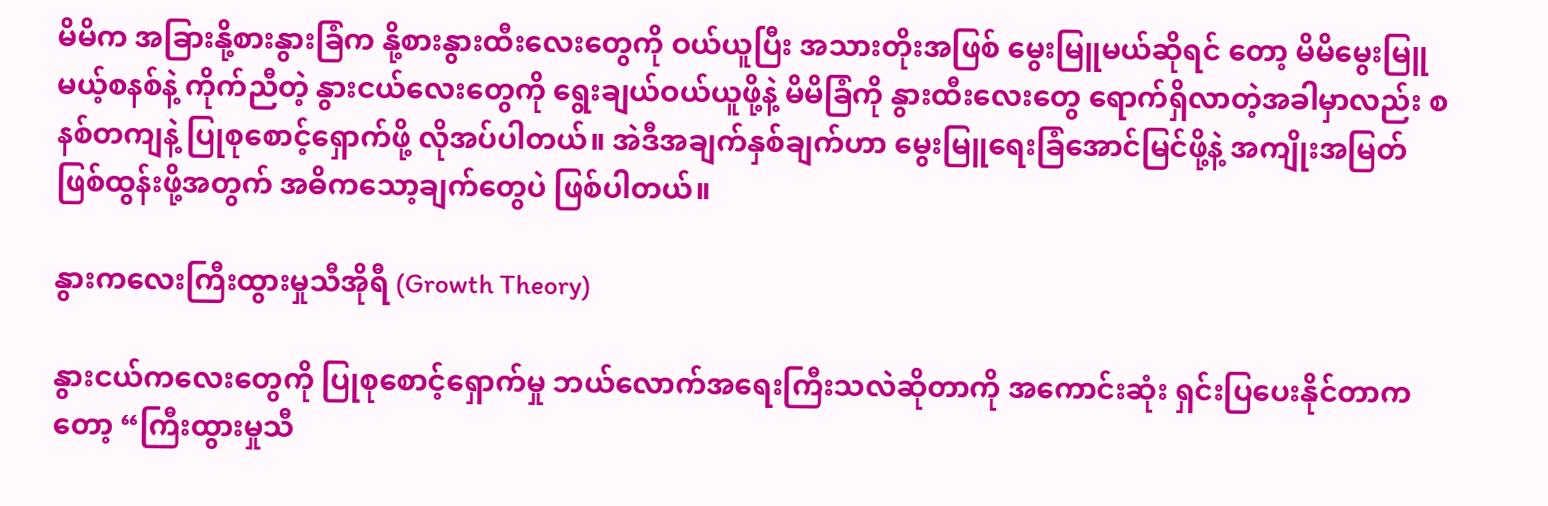မိမိက အခြားနို့စားနွားခြံက နို့စားနွားထီးလေးတွေကို ဝယ်ယူပြီး အသားတိုးအဖြစ် မွေးမြူမယ်ဆိုရင် တော့ မိမိမွေးမြူမယ့်စနစ်နဲ့ ကိုက်ညီတဲ့ နွားငယ်လေးတွေကို ရွေးချယ်ဝယ်ယူဖို့နဲ့ မိမိခြံကို နွားထီးလေးတွေ ရောက်ရှိလာတဲ့အခါမှာလည်း စနစ်တကျနဲ့ ပြုစုစောင့်ရှောက်ဖို့ လိုအပ်ပါတယ်။ အဲဒီအချက်နှစ်ချက်ဟာ မွေးမြူရေးခြံအောင်မြင်ဖို့နဲ့ အကျိုးအမြတ်ဖြစ်ထွန်းဖို့အတွက် အဓိကသော့ချက်တွေပဲ ဖြစ်ပါတယ်။

နွားကလေးကြီးထွားမှုသီအိုရီ (Growth Theory)

နွားငယ်ကလေးတွေကို ပြုစုစောင့်ရှောက်မှု ဘယ်လောက်အရေးကြီးသလဲဆိုတာကို အကောင်းဆုံး ရှင်းပြ‌ပေးနိုင်တာကတော့ “ကြီးထွားမှုသီ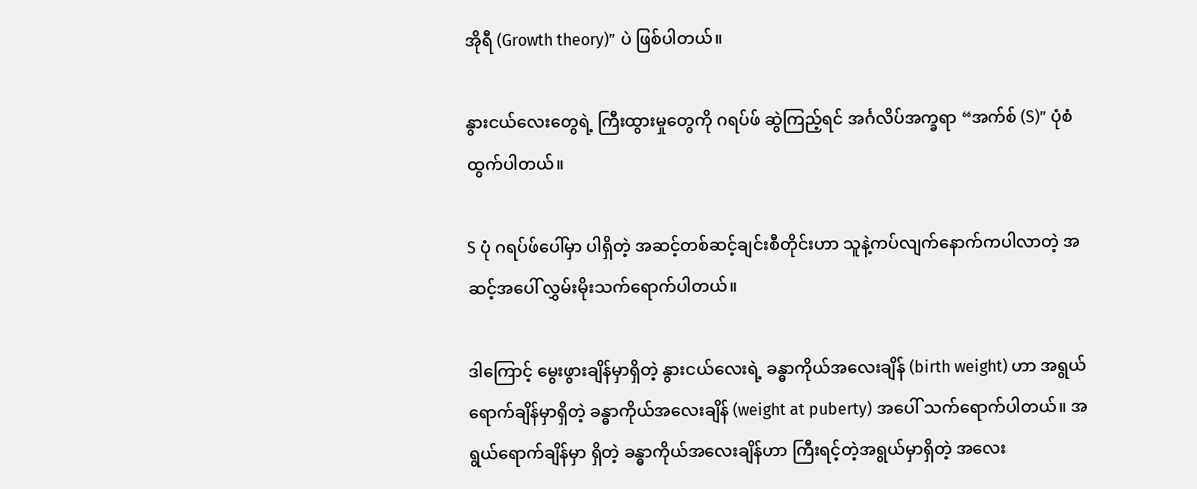အိုရီ (Growth theory)” ပဲ ဖြစ်ပါတယ်။

နွားငယ်လေးတွေရဲ့ ကြီးထွားမှုတွေကို ဂရပ်ဖ် ဆွဲကြည့်ရင် အင်္ဂလိပ်အက္ခရာ “အက်စ် (S)” ပုံစံ ထွက်ပါတယ်။

S ပုံ ဂရပ်ဖ်ပေါ်မှာ ပါရှိတဲ့ အဆင့်တစ်ဆင့်ချင်းစီတိုင်းဟာ သူနဲ့ကပ်လျက်နောက်ကပါလာတဲ့ အဆင့်အပေါ် လွှမ်းမိုးသက်ရောက်ပါတယ်။

ဒါကြောင့် မွေးဖွားချိန်မှာရှိတဲ့ နွားငယ်လေးရဲ့ ခန္ဓာကိုယ်အလေးချိန် (birth weight) ဟာ အရွယ်ရောက်ချိန်မှာရှိတဲ့ ခန္ဓာကိုယ်အလေးချိန် (weight at puberty) အပေါ် သက်ရောက်ပါတယ်။ အရွယ်ရောက်ချိန်မှာ ရှိတဲ့ ခန္ဓာကိုယ်အလေးချိန်ဟာ ကြီးရင့်တဲ့အရွယ်မှာရှိတဲ့ အလေး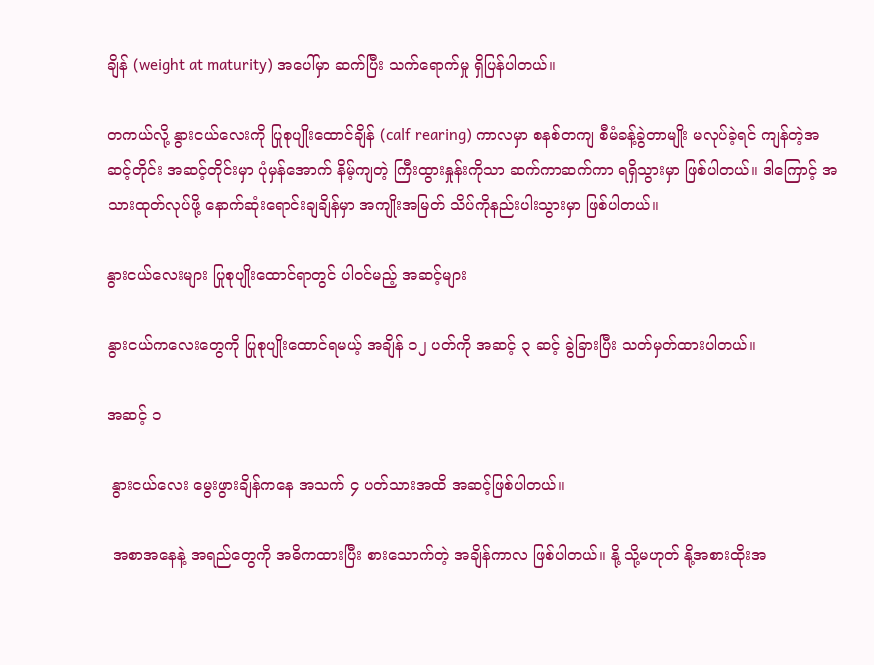ချိန် (weight at maturity) အပေါ်မှာ ဆက်ပြီး သက်ရောက်မှု ရှိပြန်ပါတယ်။

တကယ်လို့ နွားငယ်လေးကို ပြုစုပျိုးထောင်ချိန် (calf rearing) ကာလမှာ စနစ်တကျ စီမံခန့်ခွဲတာမျိုး မလုပ်ခဲ့ရင် ကျန်တဲ့အဆင့်တိုင်း အဆင့်တိုင်းမှာ ပုံမှန်အောက် နိမ့်ကျတဲ့ ကြီးထွားနှုန်းကိုသာ ဆက်ကာဆက်ကာ ရရှိသွားမှာ ဖြစ်ပါတယ်။ ဒါကြောင့် အသားထုတ်လုပ်ဖို့ နောက်ဆုံးရောင်းချချိန်မှာ အကျိုးအမြတ် သိပ်ကိုနည်းပါးသွားမှာ ဖြစ်ပါတယ်။

နွားငယ်လေးများ ပြုစုပျိုးထောင်ရာတွင် ပါဝင်မည့် အဆင့်များ

နွားငယ်ကလေးတွေကို ပြုစုပျိုးထောင်ရမယ့် အချိန် ၁၂ ပတ်ကို အဆင့် ၃ ဆင့် ခွဲခြားပြီး သတ်မှတ်ထားပါတယ်။

အဆင့် ၁

 နွားငယ်လေး မွေးဖွားချိန်ကနေ အသက် ၄ ပတ်သားအထိ အဆင့်ဖြစ်ပါတယ်။

 အစာအနေနဲ့ အရည်တွေကို အဓိကထားပြီး စားသောက်တဲ့ အချိန်ကာလ ဖြစ်ပါတယ်။ နို့ သို့မဟုတ် နို့အစားထိုးအ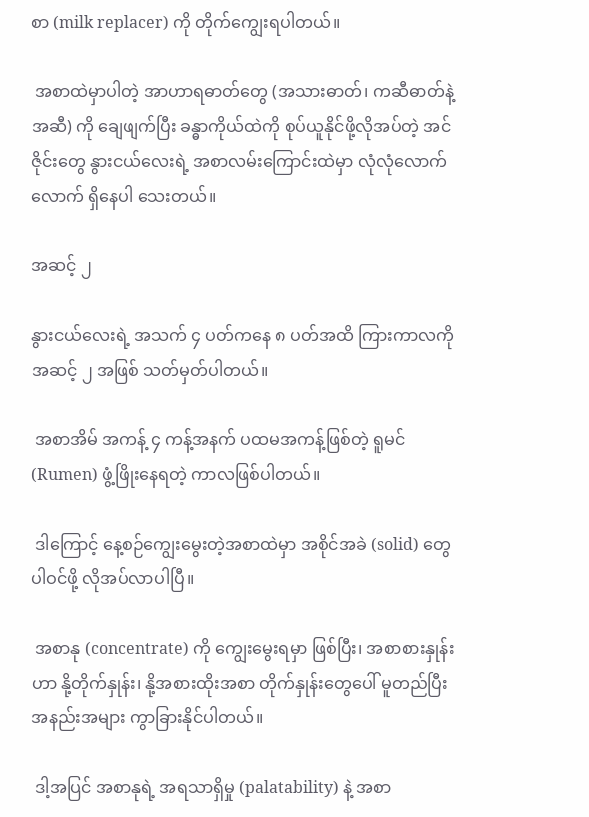စာ (milk replacer) ကို တိုက်ကျွေးရပါတယ်။

 အစာထဲမှာပါတဲ့ အာဟာရဓာတ်တွေ (အသားဓာတ်၊ ကဆီဓာတ်နဲ့ အဆီ) ကို ချေဖျက်ပြီး ခန္ဓာကိုယ်ထဲကို စုပ်ယူနိုင်ဖို့လိုအပ်တဲ့ အင်ဇိုင်းတွေ နွားငယ်လေးရဲ့ အစာလမ်းကြောင်းထဲမှာ လုံလုံလောက်လောက် ရှိနေပါ သေးတယ်။

အဆင့် ၂

နွားငယ်လေးရဲ့ အသက် ၄ ပတ်ကနေ ၈ ပတ်အထိ ကြားကာလကို အဆင့် ၂ အဖြစ် သတ်မှတ်ပါတယ်။

 အစာအိမ် အကန့် ၄ ကန့်အနက် ပထမအကန့်ဖြစ်တဲ့ ရူမင် (Rumen) ဖွံ့ဖြိုးနေရတဲ့ ကာလဖြစ်ပါတယ်။

 ဒါကြောင့် နေ့စဉ်ကျွေးမွေးတဲ့အစာထဲမှာ အစိုင်အခဲ (solid) တွေ ပါဝင်ဖို့ လိုအပ်လာပါပြီ။

 အစာနု (concentrate) ကို ကျွေးမွေးရမှာ ဖြစ်ပြီး၊ အစာစားနှုန်းဟာ နို့တိုက်နှုန်း၊ နို့အစားထိုးအစာ တိုက်နှုန်းတွေပေါ် မူတည်ပြီး အနည်းအများ ကွာခြားနိုင်ပါတယ်။

 ဒါ့အပြင် အစာနုရဲ့ အရသာရှိမှု (palatability) နဲ့ အစာ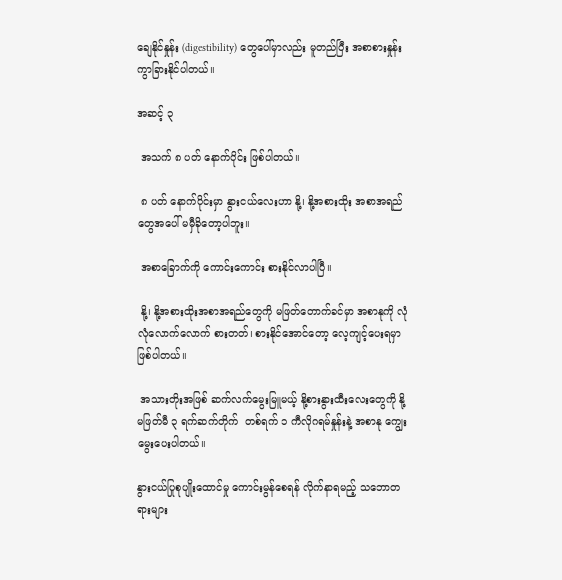ချေနိုင်နှုန်း (digestibility) တွေပေါ်မှာလည်း မူတည်ပြီး အစာစားနှုန်း ကွာခြားနိုင်ပါတယ်။

အဆင့် ၃

 အသက် ၈ ပတ် နောက်ပိုင်း ဖြစ်ပါတယ်။

 ၈ ပတ် နောက်ပိုင်းမှာ နွားငယ်လေးဟာ နို့၊ နို့အစားထိုး အစာအရည်တွေအပေါ် မမှီခိုတော့ပါဘူး။

 အစာခြောက်ကို ကောင်းကောင်း စားနိုင်လာပါပြီ။

 နို့၊ နို့အစားထိုးအစာအရည်တွေကို မဖြတ်တောက်ခင်မှာ အစာနုကို လုံလုံလောက်လောက် စားတတ်၊ စားနိုင်အောင်တော့ လေ့ကျင့်ပေးရမှာ ဖြစ်ပါတယ်။

 အသားတိုးအဖြစ် ဆက်လက်မွေးမြူမယ့် နို့စားနွားထီးလေးတွေကို နို့မဖြတ်မီ ၃ ရက်ဆက်တိုက်  တစ်ရက် ၁ ကီလိုဂရမ်နှုန်းနဲ့ အစာနု ကျွေးမွေးပေးပါတယ်။

နွားငယ်ပြုစုပျိုးထောင်မှု ကောင်းမွန်စေရန် လိုက်နာရမည့် သဘောတရားများ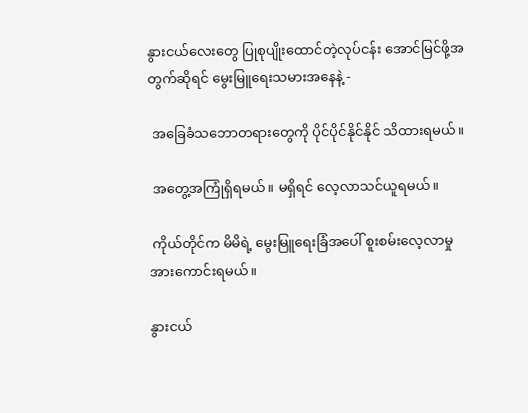နွားငယ်လေးတွေ ပြုစုပျိုးထောင်တဲ့လုပ်ငန်း အောင်မြင်ဖို့အတွက်ဆိုရင် မွေးမြူရေးသမားအနေနဲ့ -

 အခြေခံသဘောတရားတွေကို ပိုင်ပိုင်နိုင်နိုင် သိထားရမယ်။

 အတွေ့အကြုံရှိရမယ်။ မရှိရင် လေ့လာသင်ယူရမယ်။

 ကိုယ်တိုင်က မိမိရဲ့ မွေးမြူရေးခြံအပေါ် စူးစမ်းလေ့လာမှု အားကောင်းရမယ်။

နွားငယ်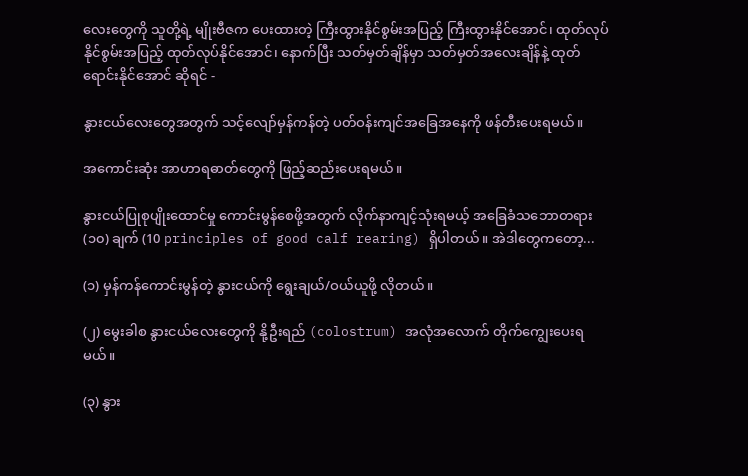လေးတွေကို သူတို့ရဲ့ မျိုးဗီဇက ပေးထားတဲ့ ကြီးထွားနိုင်စွမ်းအပြည့် ကြီးထွားနိုင်အောင်၊ ထုတ်လုပ်နိုင်စွမ်းအပြည့် ထုတ်လုပ်နိုင်အောင်၊ နောက်ပြီး သတ်မှတ်ချိန်မှာ သတ်မှတ်အလေးချိန်နဲ့ ထုတ်ရောင်းနိုင်အောင် ဆိုရင် -

နွားငယ်လေးတွေအတွက် သင့်လျော်မှန်ကန်တဲ့ ပတ်ဝန်းကျင်အခြေအနေကို ဖန်တီးပေးရမယ်။

အကောင်းဆုံး အာဟာရဓာတ်တွေကို ဖြည့်ဆည်းပေးရမယ်။

နွားငယ်ပြုစုပျိုးထောင်မှု ကောင်းမွန်စေဖို့အတွက် လိုက်နာကျင့်သုံးရမယ့် အခြေခံသဘောတရား (၁၀) ချက် (10 principles of good calf rearing) ရှိပါတယ်။ အဲဒါတွေကတော့...

(၁) မှန်ကန်ကောင်းမွန်တဲ့ နွားငယ်ကို ရွေးချယ်/ဝယ်ယူဖို့ လိုတယ်။

(၂) မွေးခါစ နွားငယ်လေးတွေကို နို့ဦးရည် (colostrum) အလုံအလောက် တိုက်ကျွေးပေးရမယ်။

(၃) နွား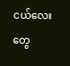ငယ်လေးတွေ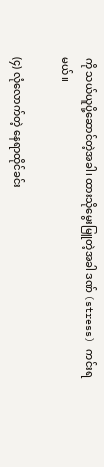ကို သယ်ယူပို့ဆောင်တဲ့အခါ၊ ထားသိုမွေးမြူတဲ့အခါ ဒဏ် (stress) ကင်းရမယ်။

(၄) လုံလောက်တဲ့ နေရာထိုင်ခင်း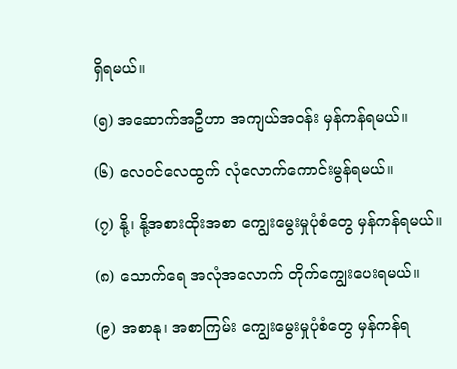ရှိရမယ်။

(၅) အဆောက်အဦဟာ အကျယ်အဝန်း မှန်ကန်ရမယ်။

(၆) လေဝင်လေထွက် လုံလောက်ကောင်းမွန်ရမယ်။

(၇) နို့၊ နို့အစားထိုးအစာ ကျွေးမွေးမှုပုံစံတွေ မှန်ကန်ရမယ်။

(၈) သောက်ရေ အလုံအလောက် တိုက်ကျွေးပေးရမယ်။

(၉) အစာနု၊ အစာကြမ်း ကျွေးမွေးမှုပုံစံတွေ မှန်ကန်ရ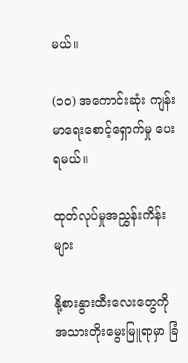မယ်။

(၁၀) အကောင်းဆုံး ကျန်းမာရေးစောင့်ရှောက်မှု ပေးရမယ်။

ထုတ်လုပ်မှုအညွှန်းကိန်းများ

နို့စားနွားထီးလေးတွေကို အသားတိုးမွေးမြူရာမှာ ခြံ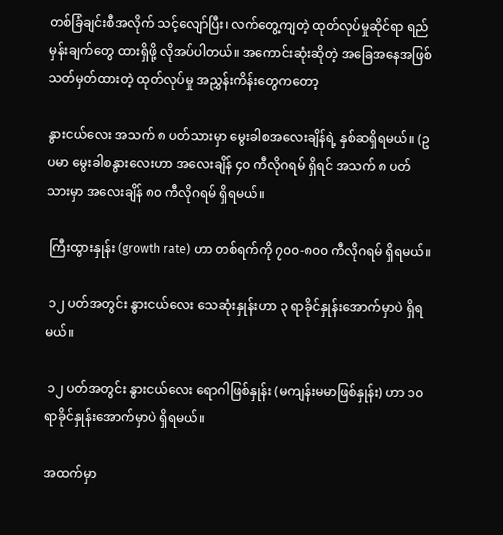တစ်ခြံချင်းစီအလိုက် သင့်လျော်ပြီး၊ လက်တွေ့ကျတဲ့ ထုတ်လုပ်မှုဆိုင်ရာ ရည်မှန်းချက်တွေ ထားရှိဖို့ လိုအပ်ပါတယ်။ အကောင်းဆုံးဆိုတဲ့ အခြေအနေအဖြစ် သတ်မှတ်ထားတဲ့ ထုတ်လုပ်မှု အညွှန်းကိန်းတွေကတော့

နွားငယ်လေး အသက် ၈ ပတ်သားမှာ မွေးခါစအလေးချိန်ရဲ့ နှစ်ဆရှိရမယ်။ (ဥပမာ မွေးခါစနွားလေးဟာ အလေးချိန် ၄၀ ကီလိုဂရမ် ရှိရင် အသက် ၈ ပတ်သားမှာ အလေးချိန် ၈၀ ကီလိုဂရမ် ရှိရမယ်။

 ကြီးထွားနှုန်း (growth rate) ဟာ တစ်ရက်ကို ၇၀၀-၈၀၀ ကီလိုဂရမ် ရှိရမယ်။

 ၁၂ ပတ်အတွင်း နွားငယ်လေး သေဆုံးနှုန်းဟာ ၃ ရာခိုင်နှုန်းအောက်မှာပဲ ရှိရမယ်။

 ၁၂ ပတ်အတွင်း နွားငယ်လေး ရောဂါဖြစ်နှုန်း (မကျန်းမမာဖြစ်နှုန်း) ဟာ ၁၀ ရာခိုင်နှုန်းအောက်မှာပဲ ရှိရမယ်။

အထက်မှာ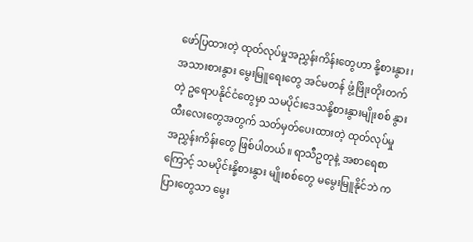ဖော်ပြထားတဲ့ ထုတ်လုပ်မှုအညွှန်းကိန်းတွေဟာ နို့စားနွား၊ အသားစားနွား မွေးမြူရေးတွေ အင်မတန် ဖွံ့ဖြိုးတိုးတက်တဲ့ ဥရောပနိုင်ငံတွေမှာ သမပိုင်းဒေသနို့စားနွားမျိုးစစ် နွားထီးလေးတွေအတွက် သတ်မှတ်ပေးထားတဲ့ ထုတ်လုပ်မှုအညွှန်းကိန်းတွေ ဖြစ်ပါတယ်။ ရာသီဥတုနဲ့ အစာရေစာကြောင့် သမပိုင်းနို့စားနွား မျိုးစစ်တွေ မမွေးမြူနိုင်ဘဲ ကပြားတွေသာ မွေး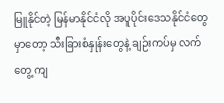မြူနိုင်တဲ့ မြန်မာနိုင်ငံလို အပူပိုင်းဒေသနိုင်ငံတွေမှာတော့ သီးခြားစံနှုန်းတွေနဲ့ ချဉ်းကပ်မှ လက်တွေ့ ကျ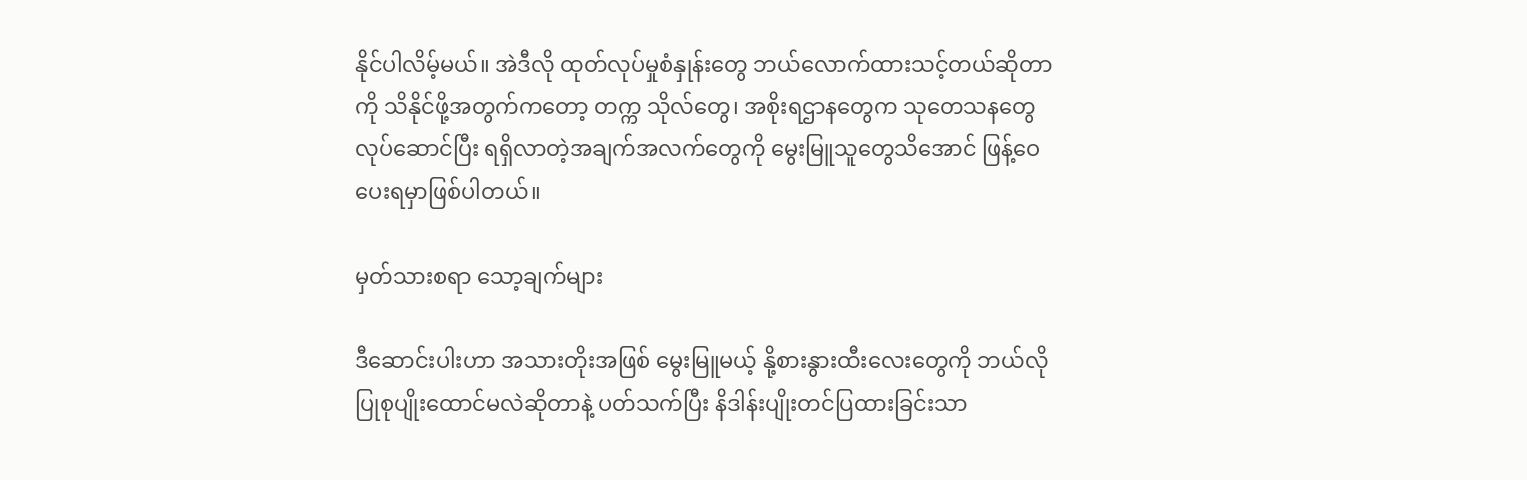နိုင်ပါလိမ့်မယ်။ အဲဒီလို ထုတ်လုပ်မှုစံနှုန်းတွေ ဘယ်လောက်ထားသင့်တယ်ဆိုတာကို သိနိုင်ဖို့အတွက်ကတော့ တက္က သိုလ်တွေ၊ အစိုးရဌာနတွေက သုတေသနတွေ လုပ်ဆောင်ပြီး ရရှိလာတဲ့အချက်အလက်တွေကို မွေးမြူသူတွေသိအောင် ဖြန့်ဝေပေးရမှာဖြစ်ပါတယ်။

မှတ်သားစရာ သော့ချက်များ

ဒီဆောင်းပါးဟာ အသားတိုးအဖြစ် မွေးမြူမယ့် နို့စားနွားထီးလေးတွေကို ဘယ်လိုပြုစုပျိုးထောင်မလဲဆိုတာနဲ့ ပတ်သက်ပြီး နိဒါန်းပျိုးတင်ပြထားခြင်းသာ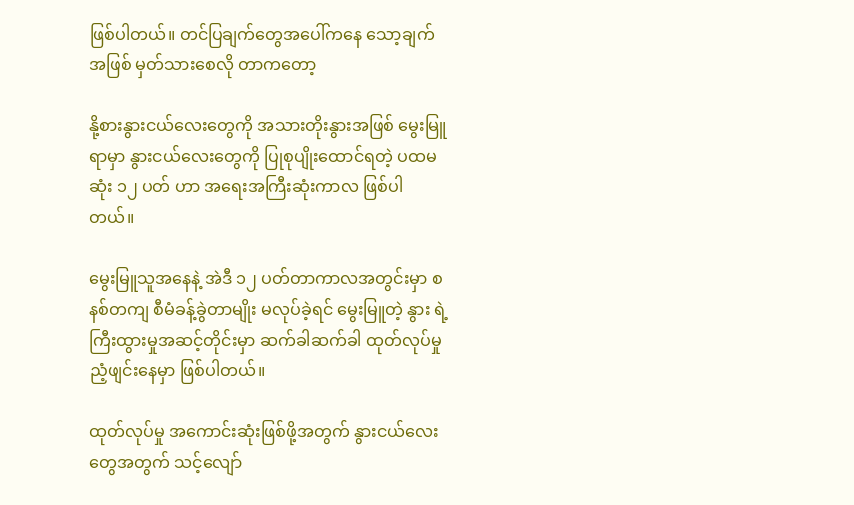ဖြစ်ပါတယ်။ တင်ပြချက်တွေအပေါ်ကနေ သော့ချက်အဖြစ် မှတ်သားစေလို တာကတော့

နို့စားနွားငယ်လေးတွေကို အသားတိုးနွားအဖြစ် မွေးမြူရာမှာ နွားငယ်လေးတွေကို ပြုစုပျိုးထောင်ရတဲ့ ပထမဆုံး ၁၂ ပတ် ဟာ အရေးအကြီးဆုံးကာလ ဖြစ်ပါတယ်။

မွေးမြူသူအနေနဲ့ အဲဒီ ၁၂ ပတ်တာကာလအတွင်းမှာ စနစ်တကျ စီမံခန့်ခွဲတာမျိုး မလုပ်ခဲ့ရင် မွေးမြူတဲ့ နွား ရဲ့ ကြီးထွားမှုအဆင့်တိုင်းမှာ ဆက်ခါဆက်ခါ ထုတ်လုပ်မှုညံ့ဖျင်းနေမှာ ဖြစ်ပါတယ်။

ထုတ်လုပ်မှု အကောင်းဆုံးဖြစ်ဖို့အတွက် နွားငယ်လေးတွေအတွက် သင့်လျော်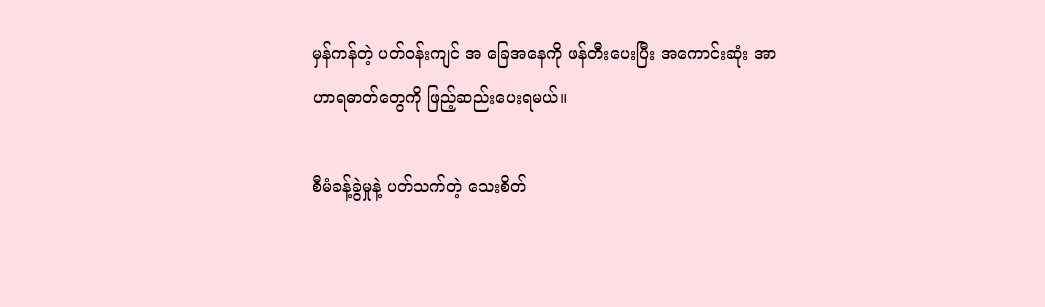မှန်ကန်တဲ့ ပတ်ဝန်းကျင် အ ခြေအနေကို ဖန်တီးပေးပြီး အကောင်းဆုံး အာဟာရဓာတ်တွေကို ဖြည့်ဆည်းပေးရမယ်။

စီမံခန့်ခွဲမှုနဲ့ ပတ်သက်တဲ့ သေးစိတ်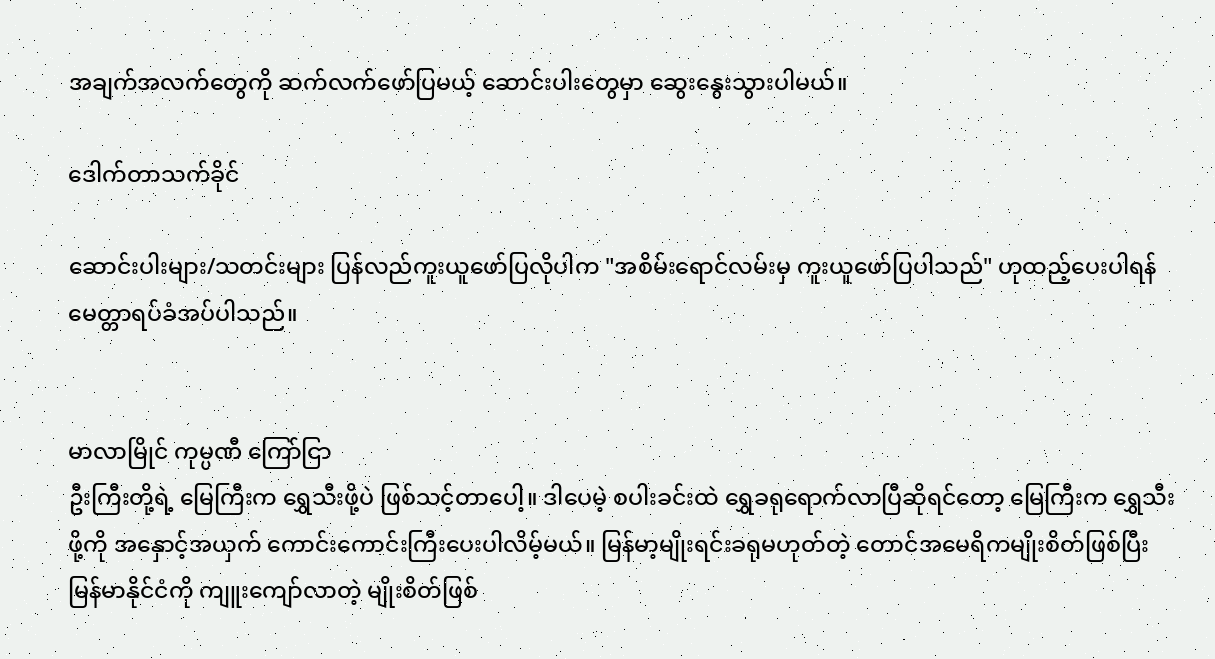အချက်အလက်တွေကို ဆက်လက်ဖော်ပြမယ့် ဆောင်းပါးတွေမှာ ဆွေးနွေးသွားပါမယ်။

ဒေါက်တာသက်ခိုင်

ဆောင်းပါးများ/သတင်းများ ပြန်လည်ကူးယူဖော်ပြလိုပါက "အစိမ်းရောင်လမ်းမှ ကူးယူဖော်ပြပါသည်" ဟုထည့်ပေးပါရန် မေတ္တာရပ်ခံအပ်ပါသည်။


မာလာမြိုင် ကုမ္ပဏီ ကြော်ငြာ
ဦးကြီးတို့ရဲ့ မြေကြီးက ရွှေသီးဖို့ပဲ ဖြစ်သင့်တာပေါ့။ ဒါပေမဲ့ စပါးခင်းထဲ ရွှေခရုရောက်လာပြီဆိုရင်တော့ မြေကြီးက ရွှေသီးဖို့ကို အနှောင့်အယှက် ကောင်းကောင်းကြီးပေးပါလိမ့်မယ်။ မြန်မာ့မျိုးရင်းခရုမဟုတ်တဲ့ တောင်အမေရိကမျိုးစိတ်ဖြစ်ပြီး မြန်မာနိုင်ငံကို ကျူးကျော်လာတဲ့ မျိုးစိတ်ဖြစ်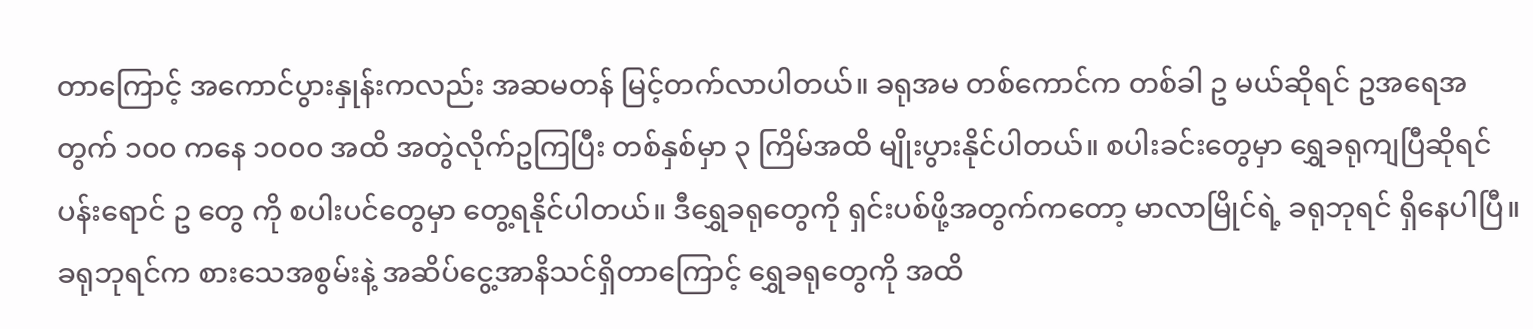တာကြောင့် အကောင်ပွားနှုန်းကလည်း အဆမတန် မြင့်တက်လာပါတယ်။ ခရုအမ တစ်ကောင်က တစ်ခါ ဥ မယ်ဆိုရင် ဥအရေအတွက် ၁၀၀ ကနေ ၁၀၀၀ အထိ အတွဲလိုက်ဥကြပြီး တစ်နှစ်မှာ ၃ ကြိမ်အထိ မျိုးပွားနိုင်ပါတယ်။ စပါးခင်းတွေမှာ ရွှေခရုကျပြီဆိုရင် ပန်းရောင် ဥ တွေ ကို စပါးပင်တွေမှာ တွေ့ရနိုင်ပါတယ်။ ဒီရွှေခရုတွေကို ရှင်းပစ်ဖို့အတွက်ကတော့ မာလာမြိုင်ရဲ့ ခရုဘုရင် ရှိနေပါပြီ။ ခရုဘုရင်က စားသေအစွမ်းနဲ့ အဆိပ်ငွေ့အာနိသင်ရှိတာကြောင့် ရွှေခရုတွေကို အထိ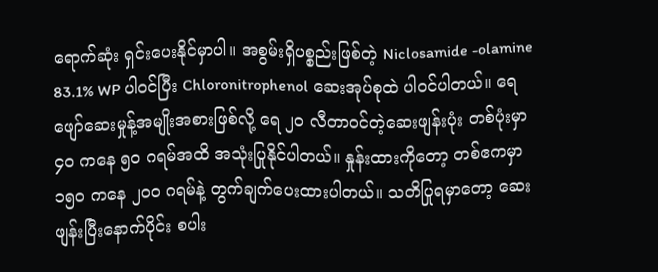ရောက်ဆုံး ရှင်းပေးနိုင်မှာပါ။ အစွမ်းရှိပစ္စည်းဖြစ်တဲ့ Niclosamide -olamine 83.1% WP ပါဝင်ပြီး Chloronitrophenol ဆေးအုပ်စုထဲ ပါဝင်ပါတယ်။ ရေဖျော်ဆေးမှုန့်အမျိုးအစားဖြစ်လို့ ရေ ၂၀ လီတာဝင်တဲ့ဆေးဖျန်းပုံး တစ်ပုံးမှာ ၄၀ ကနေ ၅၀ ဂရမ်အထိ အသုံးပြုနိုင်ပါတယ်။ နှုန်းထားကိုတော့ တစ်ဧကမှာ ၁၅၀ ကနေ ၂၀၀ ဂရမ်နဲ့ တွက်ချက်ပေးထားပါတယ်။ သတိပြုရမှာတော့ ဆေးဖျန်းပြီးနောက်ပိုင်း စပါး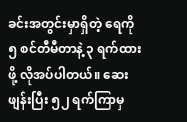ခင်းအတွင်းမှာရှိတဲ့ ရေကို ၅ စင်တီမီတာနဲ့ ၃ ရက်ထားဖို့ လိုအပ်ပါတယ်။ ဆေးဖျန်းပြီး ၅၂ ရက်ကြာမှ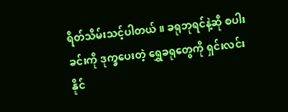ရိတ်သိမ်းသင့်ပါတယ်။ ခရုဘုရင်နဲ့ဆို စပါးခင်းကို ဒုက္ခပေးတဲ့ ရွှေခရုတွေကို ရှင်းလင်းနိုင်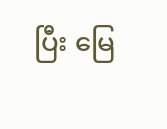ပြီး မြေ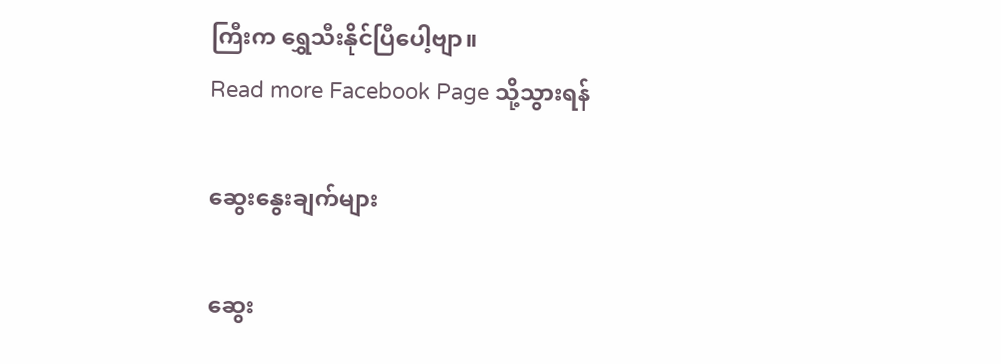ကြီးက ရွှေသီးနိုင်ပြီပေါ့ဗျာ။
Read more Facebook Page သို့သွားရန်

ဆွေးနွေးချက်များ

ဆွေး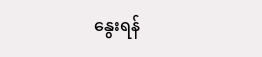နွေးရန်